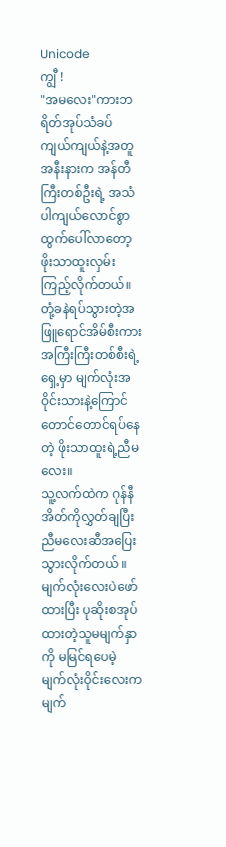Unicode
ကျွီ !
"အမလေး"ကားဘရိတ်အုပ်သံခပ်ကျယ်ကျယ်နဲ့အတူ အနီးနားက အန်တီကြီးတစ်ဦးရဲ့ အသံပါကျယ်လောင်စွာထွက်ပေါ်လာတော့ ဖိုးသာထူးလှမ်းကြည့်လိုက်တယ်။
တုံ့ခနဲရပ်သွားတဲ့အဖြူရောင်အိမ်စီးကားအကြီးကြီးတစ်စီးရဲ့ရှေ့မှာ မျက်လုံးအဝိုင်းသားနဲ့ကြောင်တောင်တောင်ရပ်နေတဲ့ ဖိုးသာထူးရဲ့ညီမလေး။
သူ့လက်ထဲက ဂုန်နီအိတ်ကိုလွှတ်ချပြီး ညီမလေးဆီအပြေးသွားလိုက်တယ် ။ မျက်လုံးလေးပဲဖော်ထားပြီး ပုဆိုးစအုပ်ထားတဲ့သူမမျက်နှာကို မမြင်ရပေမဲ့ မျက်လုံးဝိုင်းလေးက မျက်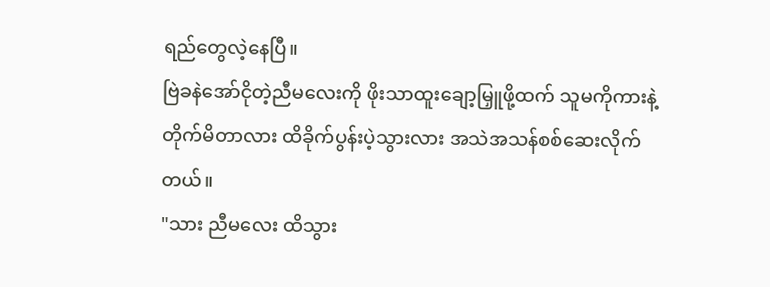ရည်တွေလဲ့နေပြီ။
ဗြဲခနဲအော်ငိုတဲ့ညီမလေးကို ဖိုးသာထူးချော့မြှူဖို့ထက် သူမကိုကားနဲ့တိုက်မိတာလား ထိခိုက်ပွန်းပဲ့သွားလား အသဲအသန်စစ်ဆေးလိုက်တယ်။
"သား ညီမလေး ထိသွား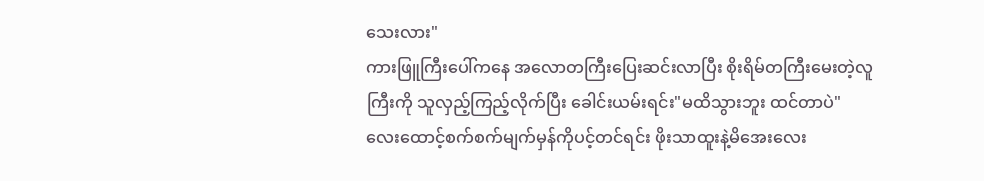သေးလား"
ကားဖြူကြီးပေါ်ကနေ အလောတကြီးပြေးဆင်းလာပြီး စိုးရိမ်တကြီးမေးတဲ့လူကြီးကို သူလှည့်ကြည့်လိုက်ပြီး ခေါင်းယမ်းရင်း"မထိသွားဘူး ထင်တာပဲ"
လေးထောင့်စက်စက်မျက်မှန်ကိုပင့်တင်ရင်း ဖိုးသာထူးနဲ့မိအေးလေး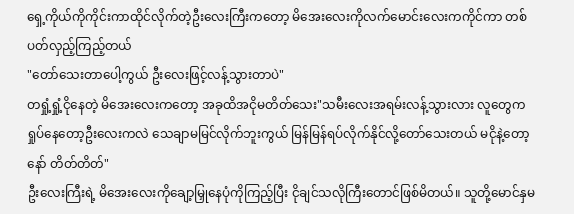ရှေ့ကိုယ်ကိုကိုင်းကာထိုင်လိုက်တဲ့ဦးလေးကြီးကတော့ မိအေးလေးကိုလက်မောင်းလေးကကိုင်ကာ တစ်ပတ်လှည့်ကြည့်တယ်
"တော်သေးတာပေါ့ကွယ် ဦးလေးဖြင့်လန့်သွားတာပဲ"
တရှုံ့ရှုံ့ငိုနေတဲ့ မိအေးလေးကတော့ အခုထိအငိုမတိတ်သေး"သမီးလေးအရမ်းလန့်သွားလား လူတွေကရှုပ်နေတော့ဦးလေးကလဲ သေချာမမြင်လိုက်ဘူးကွယ် မြန်မြန်ရပ်လိုက်နိုင်လို့တော်သေးတယ် မငိုနဲ့တော့နော် တိတ်တိတ်"
ဦးလေးကြီးရဲ့ မိအေးလေးကိုချော့မြှုနေပုံကိုကြည့်ပြီး ငိုချင်သလိုကြီးတောင်ဖြစ်မိတယ်။ သူတို့မောင်နှမ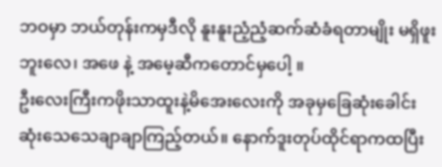ဘဝမှာ ဘယ်တုန်းကမှဒီလို နူးနူးညံ့ညံ့ဆက်ဆံခံရတာမျိုး မရှိဖူးဘူးလေ၊ အဖေ နဲ့ အမေ့ဆီကတောင်မှပေါ့ ။
ဦးလေးကြီးကဖိုးသာထူးနဲ့မိအေးလေးကို အခုမှခြေဆုံးခေါင်းဆုံးသေသေချာချာကြည့်တယ်။ နောက်ဒူးတုပ်ထိုင်ရာကထပြီး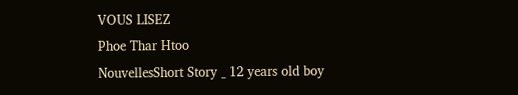VOUS LISEZ
Phoe Thar Htoo
NouvellesShort Story _ 12 years old boy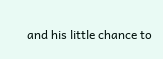and his little chance to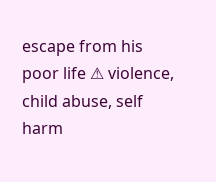escape from his poor life ⚠ violence, child abuse, self harm